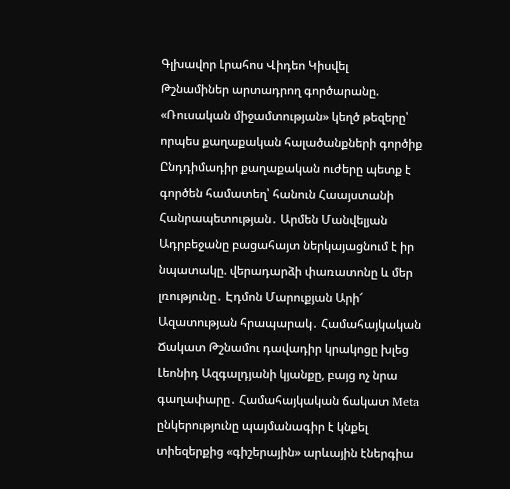Գլխավոր Լրահոս Վիդեո Կիսվել
Թշնամիներ արտադրող գործարանը. «Ռուսական միջամտության» կեղծ թեզերը՝ որպես քաղաքական հալածանքների գործիք Ընդդիմադիր քաղաքական ուժերը պետք է գործեն համատեղ՝ հանուն Հաայստանի Հանրապետության․ Արմեն Մանվելյան Ադրբեջանը բացահայտ ներկայացնում է իր նպատակը. վերադարձի փառատոնը և մեր լռությունը․ Էդմոն Մարուքյան Արի՜ Ազատության հրապարակ․ Համահայկական Ճակատ Թշնամու դավադիր կրակոցը խլեց Լեոնիդ Ազգալդյանի կյանքը, բայց ոչ նրա գաղափարը․ Համահայկական ճակատ Meta ընկերությունը պայմանագիր է կնքել տիեզերքից «գիշերային» արևային էներգիա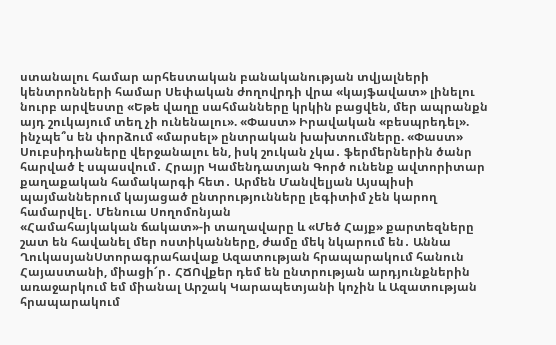ստանալու համար արհեստական բանականության տվյալների կենտրոնների համար Սեփական ժողովրդի վրա «կայֆավատ» լինելու նուրբ արվեստը «Եթե վաղը սահմանները կրկին բացվեն, մեր ապրանքն այդ շուկայում տեղ չի ունենալու». «Փաստ» Իրավական «բեսպրեդել». ինչպե՞ս են փորձում «մարսել» ընտրական խախտումները. «Փաստ» Սուբսիդիաները վերջանալու են, իսկ շուկան չկա․ ֆերմերներին ծանր հարված է սպասվում․ Հրայր Կամենդատյան Գործ ունենք ավտորիտար քաղաքական համակարգի հետ․ Արմեն Մանվելյան Այսպիսի պայմաններում կայացած ընտրությունները լեգիտիմ չեն կարող համարվել․ Մենուա Սողոմոնյան
«Համահայկական ճակատ»-ի տաղավարը և «Մեծ Հայք» քարտեզները շատ են հավանել մեր ոստիկանները, ժամը մեկ նկարում են․ Աննա ՂուկասյանՍտորագրահավաք Ազատության հրապարակում հանուն Հայաստանի, միացի՜ր․ ՀՃՈվքեր դեմ են ընտրության արդյունքներին առաջարկում եմ միանալ Արշակ Կարապետյանի կոչին և Ազատության հրապարակում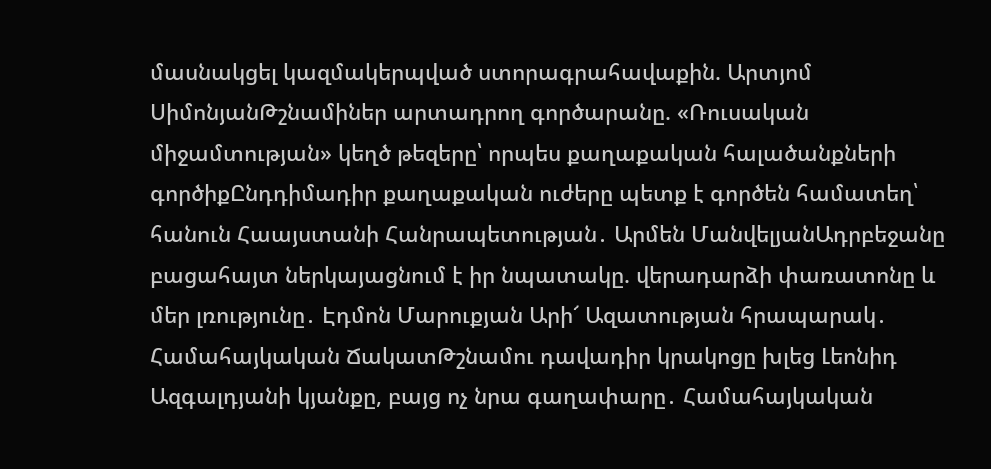մասնակցել կազմակերպված ստորագրահավաքին. Արտյոմ ՍիմոնյանԹշնամիներ արտադրող գործարանը. «Ռուսական միջամտության» կեղծ թեզերը՝ որպես քաղաքական հալածանքների գործիքԸնդդիմադիր քաղաքական ուժերը պետք է գործեն համատեղ՝ հանուն Հաայստանի Հանրապետության․ Արմեն ՄանվելյանԱդրբեջանը բացահայտ ներկայացնում է իր նպատակը. վերադարձի փառատոնը և մեր լռությունը․ Էդմոն Մարուքյան Արի՜ Ազատության հրապարակ․ Համահայկական ՃակատԹշնամու դավադիր կրակոցը խլեց Լեոնիդ Ազգալդյանի կյանքը, բայց ոչ նրա գաղափարը․ Համահայկական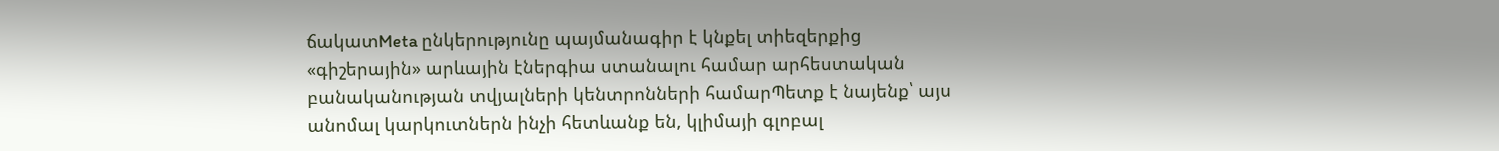ճակատMeta ընկերությունը պայմանագիր է կնքել տիեզերքից «գիշերային» արևային էներգիա ստանալու համար արհեստական բանականության տվյալների կենտրոնների համարՊետք է նայենք՝ այս անոմալ կարկուտներն ինչի հետևանք են, կլիմայի գլոբալ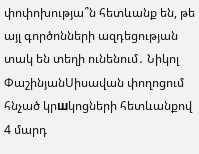փոփոխությա՞ն հետևանք են, թե այլ գործոնների ազդեցության տակ են տեղի ունենում․ Նիկոլ ՓաշինյանՍիսավան փողոցում հնչած կրшկոցների հետևանքով 4 մարդ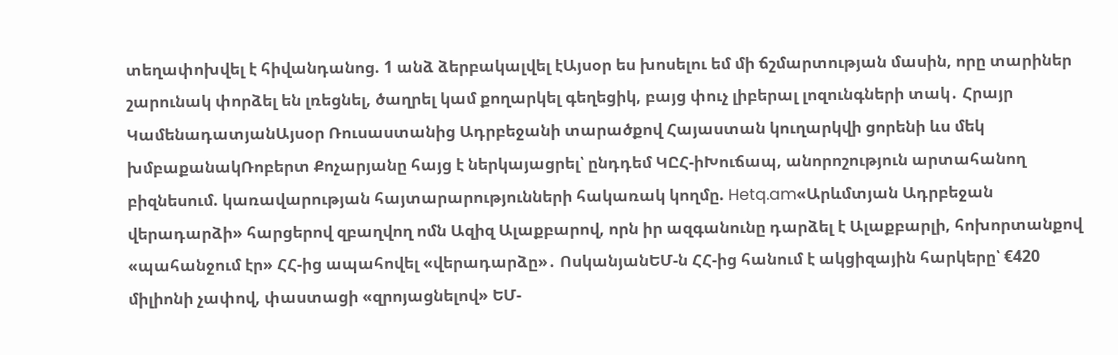տեղափոխվել է հիվանդանոց. 1 անձ ձերբակալվել էԱյսօր ես խոսելու եմ մի ճշմարտության մասին, որը տարիներ շարունակ փորձել են լռեցնել, ծաղրել կամ քողարկել գեղեցիկ, բայց փուչ լիբերալ լոզունգների տակ․ Հրայր ԿամենադատյանԱյսօր Ռուսաստանից Ադրբեջանի տարածքով Հայաստան կուղարկվի ցորենի ևս մեկ խմբաքանակՌոբերտ Քոչարյանը հայց է ներկայացրել՝ ընդդեմ ԿԸՀ-իԽուճապ, անորոշություն արտահանող բիզնեսում. կառավարության հայտարարությունների հակառակ կողմը. Hetq.am«Արևմտյան Ադրբեջան վերադարձի» հարցերով զբաղվող ոմն Ազիզ Ալաքբարով, որն իր ազգանունը դարձել է Ալաքբարլի, հոխորտանքով «պահանջում էր» ՀՀ-ից ապահովել «վերադարձը»․ ՈսկանյանԵՄ-ն ՀՀ-ից հանում է ակցիզային հարկերը՝ €420 միլիոնի չափով, փաստացի «զրոյացնելով» ԵՄ-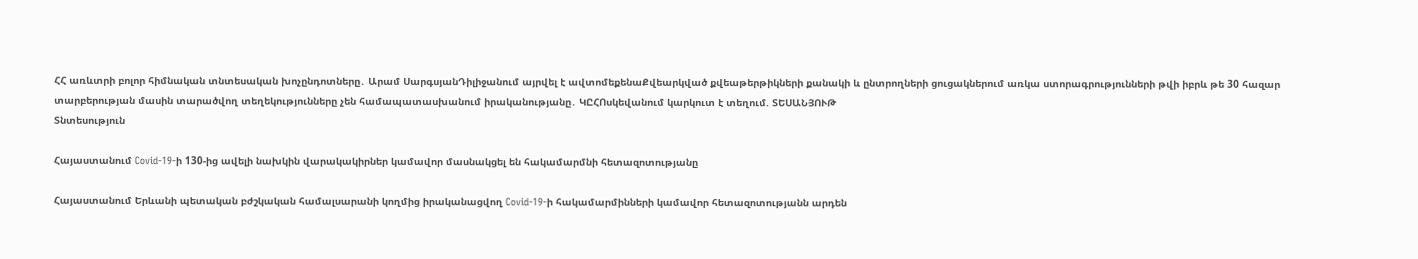ՀՀ առևտրի բոլոր հիմնական տնտեսական խոչընդոտները․ Արամ ՍարգսյանԴիլիջանում այրվել է ավտոմեքենաՔվեարկված քվեաթերթիկների քանակի և ընտրողների ցուցակներում առկա ստորագրությունների թվի իբրև թե 30 հազար տարբերության մասին տարածվող տեղեկությունները չեն համապատասխանում իրականությանը․ ԿԸՀՈսկեվանում կարկուտ է տեղում. ՏԵՍԱՆՅՈՒԹ
Տնտեսություն

Հայաստանում Covid-19-ի 130-ից ավելի նախկին վարակակիրներ կամավոր մասնակցել են հակամարմնի հետազոտությանը

Հայաստանում Երևանի պետական բժշկական համալսարանի կողմից իրականացվող Covid-19-ի հակամարմինների կամավոր հետազոտությանն արդեն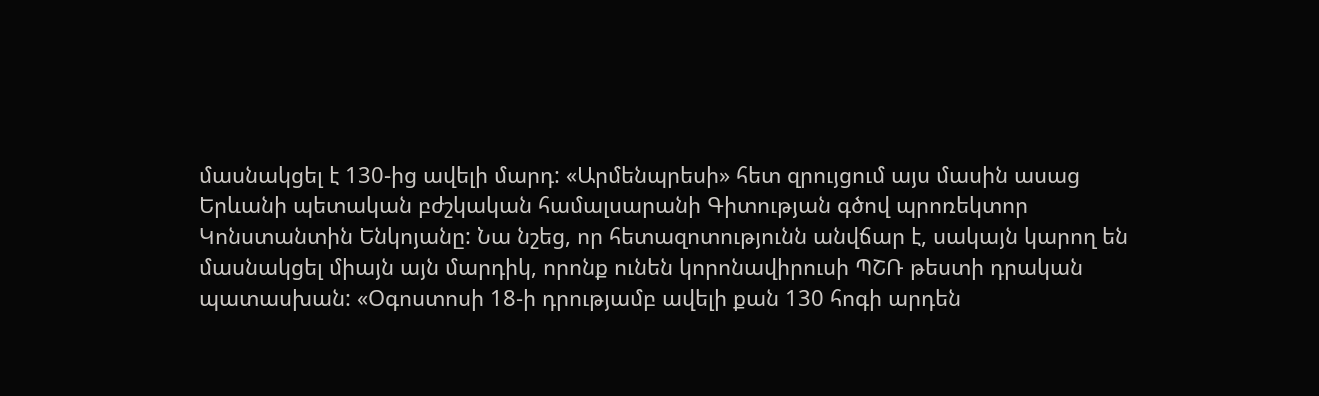մասնակցել է 130-ից ավելի մարդ: «Արմենպրեսի» հետ զրույցում այս մասին ասաց Երևանի պետական բժշկական համալսարանի Գիտության գծով պրոռեկտոր Կոնստանտին Ենկոյանը: Նա նշեց, որ հետազոտությունն անվճար է, սակայն կարող են մասնակցել միայն այն մարդիկ, որոնք ունեն կորոնավիրուսի ՊՇՌ թեստի դրական պատասխան: «Օգոստոսի 18-ի դրությամբ ավելի քան 130 հոգի արդեն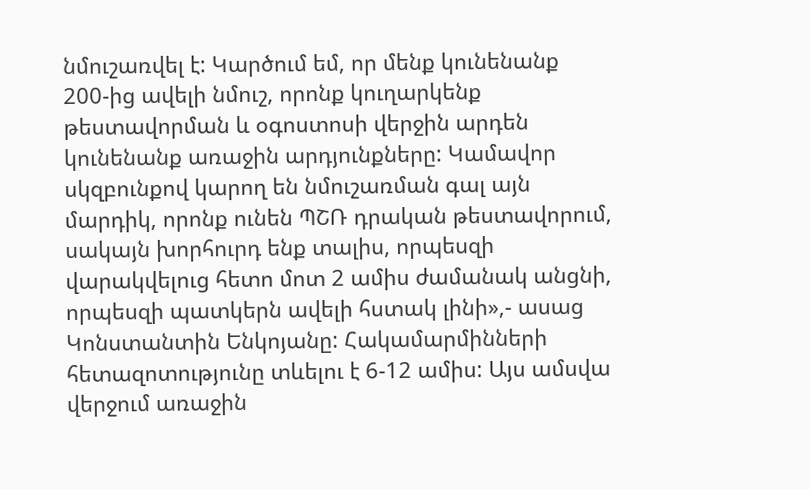նմուշառվել է: Կարծում եմ, որ մենք կունենանք 200-ից ավելի նմուշ, որոնք կուղարկենք թեստավորման և օգոստոսի վերջին արդեն կունենանք առաջին արդյունքները: Կամավոր սկզբունքով կարող են նմուշառման գալ այն մարդիկ, որոնք ունեն ՊՇՌ դրական թեստավորում, սակայն խորհուրդ ենք տալիս, որպեսզի վարակվելուց հետո մոտ 2 ամիս ժամանակ անցնի, որպեսզի պատկերն ավելի հստակ լինի»,- ասաց Կոնստանտին Ենկոյանը: Հակամարմինների հետազոտությունը տևելու է 6-12 ամիս: Այս ամսվա վերջում առաջին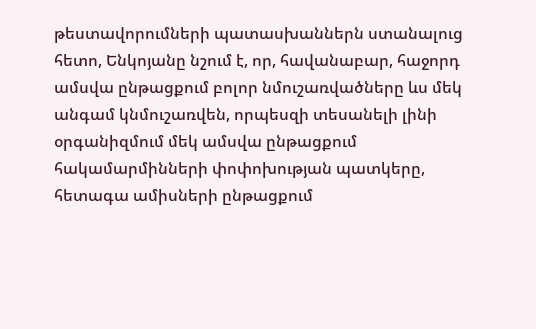թեստավորումների պատասխաններն ստանալուց հետո, Ենկոյանը նշում է, որ, հավանաբար, հաջորդ ամսվա ընթացքում բոլոր նմուշառվածները ևս մեկ անգամ կնմուշառվեն, որպեսզի տեսանելի լինի օրգանիզմում մեկ ամսվա ընթացքում հակամարմինների փոփոխության պատկերը, հետագա ամիսների ընթացքում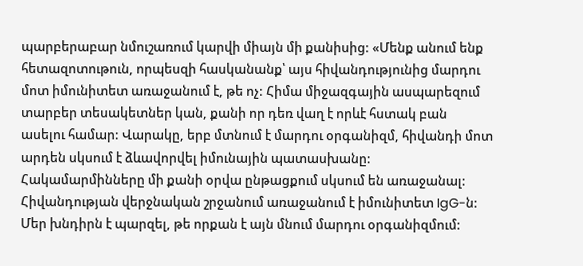պարբերաբար նմուշառում կարվի միայն մի քանիսից: «Մենք անում ենք հետազոտութուն, որպեսզի հասկանանք՝ այս հիվանդությունից մարդու մոտ իմունիտետ առաջանում է, թե ոչ: Հիմա միջազգային ասպարեզում տարբեր տեսակետներ կան, քանի որ դեռ վաղ է որևէ հստակ բան ասելու համար: Վարակը, երբ մտնում է մարդու օրգանիզմ, հիվանդի մոտ արդեն սկսում է ձևավորվել իմունային պատասխանը: Հակամարմինները մի քանի օրվա ընթացքում սկսում են առաջանալ: Հիվանդության վերջնական շրջանում առաջանում է իմունիտետ IgG-ն: Մեր խնդիրն է պարզել, թե որքան է այն մնում մարդու օրգանիզմում: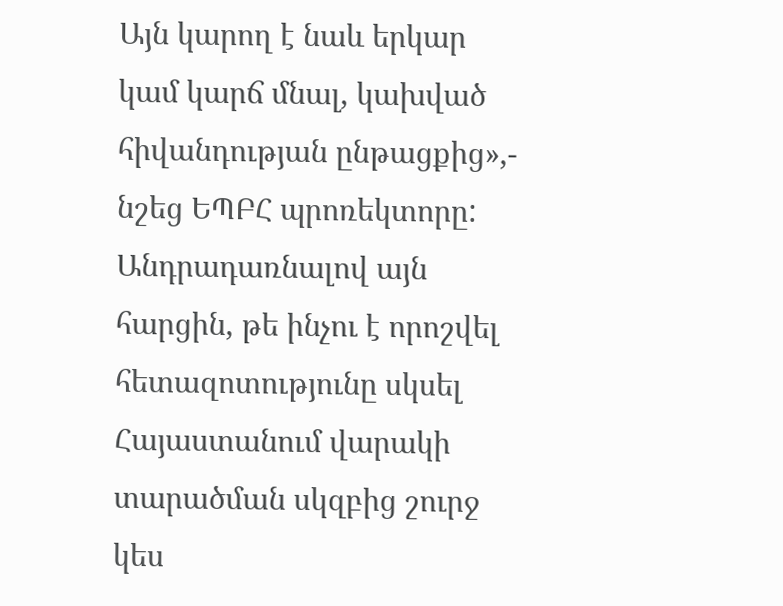Այն կարող է նաև երկար կամ կարճ մնալ, կախված հիվանդության ընթացքից»,- նշեց ԵՊԲՀ պրոռեկտորը: Անդրադառնալով այն հարցին, թե ինչու է որոշվել հետազոտությունը սկսել Հայաստանում վարակի տարածման սկզբից շուրջ կես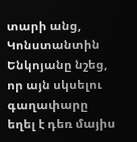տարի անց, Կոնստանտին Ենկոյանը նշեց, որ այն սկսելու գաղափարը եղել է դեռ մայիս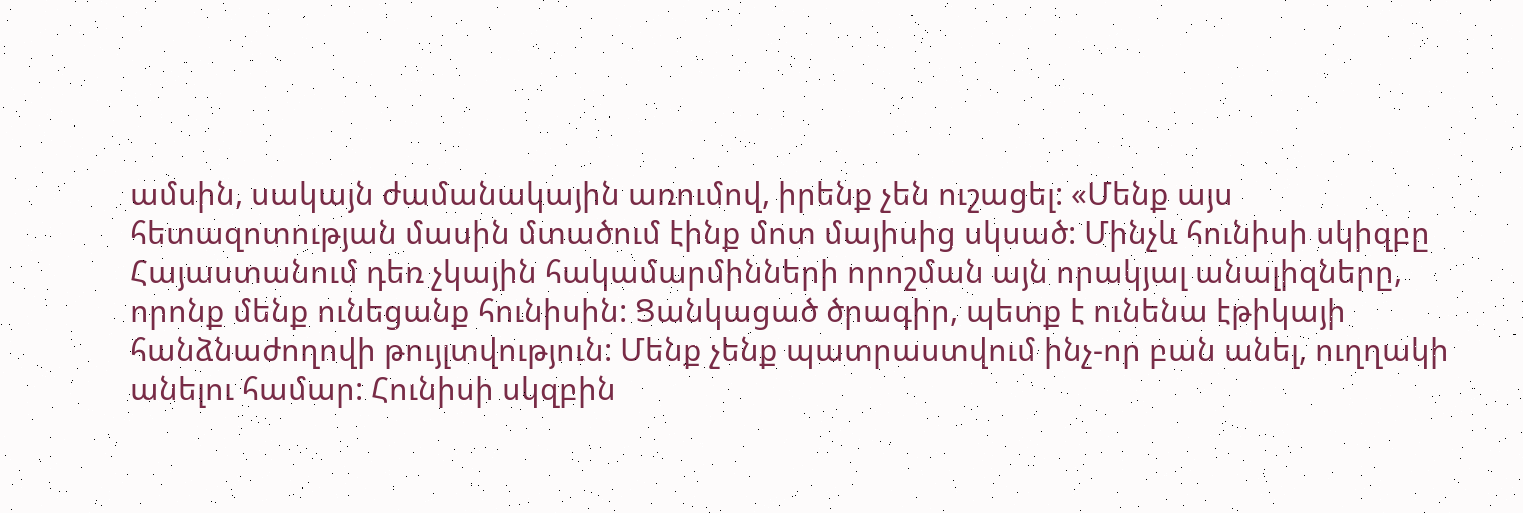ամսին, սակայն ժամանակային առումով, իրենք չեն ուշացել: «Մենք այս հետազոտության մասին մտածում էինք մոտ մայիսից սկսած: Մինչև հունիսի սկիզբը Հայաստանում դեռ չկային հակամարմինների որոշման այն որակյալ անալիզները, որոնք մենք ունեցանք հունիսին: Ցանկացած ծրագիր, պետք է ունենա էթիկայի հանձնաժողովի թույլտվություն: Մենք չենք պատրաստվում ինչ-որ բան անել, ուղղակի անելու համար: Հունիսի սկզբին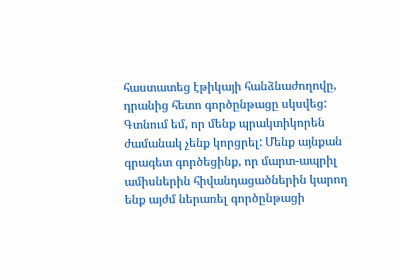հաստատեց էթիկայի հանձնաժողովը, դրանից հետո գործընթացը սկսվեց: Գտնում եմ, որ մենք պրակտիկորեն ժամանակ չենք կորցրել: Մենք այնքան գրագետ գործեցինք, որ մարտ-ապրիլ ամիսներին հիվանդացածներին կարող ենք այժմ ներառել գործընթացի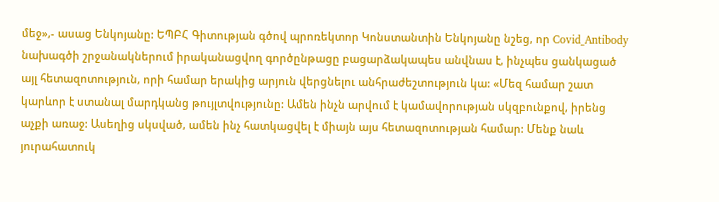մեջ»,- ասաց Ենկոյանը: ԵՊԲՀ Գիտության գծով պրոռեկտոր Կոնստանտին Ենկոյանը նշեց, որ Covid_Antibody նախագծի շրջանակներում իրականացվող գործընթացը բացարձակապես անվնաս է, ինչպես ցանկացած այլ հետազոտություն, որի համար երակից արյուն վերցնելու անհրաժեշտություն կա: «Մեզ համար շատ կարևոր է ստանալ մարդկանց թույլտվությունը: Ամեն ինչն արվում է կամավորության սկզբունքով, իրենց աչքի առաջ: Ասեղից սկսված, ամեն ինչ հատկացվել է միայն այս հետազոտության համար: Մենք նաև յուրահատուկ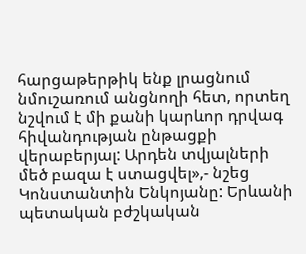հարցաթերթիկ ենք լրացնում նմուշառում անցնողի հետ, որտեղ նշվում է մի քանի կարևոր դրվագ հիվանդության ընթացքի վերաբերյալ: Արդեն տվյալների մեծ բազա է ստացվել»,- նշեց Կոնստանտին Ենկոյանը: Երևանի պետական բժշկական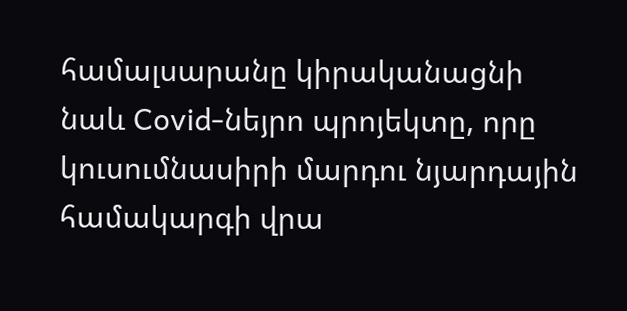համալսարանը կիրականացնի նաև Covid-նեյրո պրոյեկտը, որը կուսումնասիրի մարդու նյարդային համակարգի վրա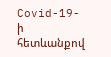Covid-19-ի հետևանքով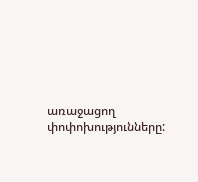առաջացող փոփոխությունները: